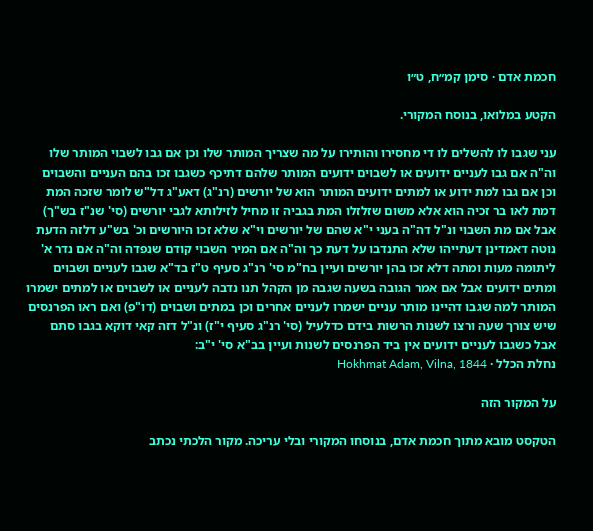חכמת אדם · סימן קמ״ח, ט״ו

הקטע במלואו, בנוסח המקורי.

עני שגבו לו להשלים לו די מחסירו והותירו על מה שצריך המותר שלו וכן אם גבו לשבוי המותר שלו וה"ה אם גבו לעניים ידועים או לשבוים ידועים המותר שלהם דתיכף כשגבו זכו בהם העניים והשבוים וכן אם גבו למת ידוע או למתים ידועים המותר הוא של יורשים (רנ"ג) דאע"ג דל"ש לומר שזכה המת דמת לאו בר זכיה הוא אלא משום שזלזלו המת בגביה זו מחיל לזילותא לגבי יורשים (סי' שנ"ז בש"ך) אבל אם מת השבוי ונ"ל דה"ה בעני י"א שהם של יורשים וי"א שלא זכו היורשים וכ' בש"ע דלזה הדעת נוטה דאמדינן דעתייהו שלא התנדבו על דעת כך וה"ה אם המיר השבוי קודם שנפדה וה"ה אם נדר א' ליתומה מעות ומתה דלא זכו בהן יורשים ועיין בח"מ סי' רנ"ג סעיף ט"ז בד"א שגבו לעניים ושבוים ומתים ידועים אבל אם אמר הגובה בשעה שגבה מן הקהל תנו נדבה לעניים או לשבוים או למתים ישמרו המותר למה שגבו דהיינו מותר עניים ישמרו לעניים אחרים וכן במתים ושבוים (דו"פ) ואם ראו הפרנסים שיש צורך שעה ורצו לשנות הרשות בידם כדלעיל (סי' רנ"ג סעיף י"ז) ונ"ל דזה קאי דוקא בגבו סתם אבל כשגבו לעניים ידועים אין ביד הפרנסים לשנות ועיין בב"א סי' י"ב:
נחלת הכלל · Hokhmat Adam, Vilna, 1844

על המקור הזה

הטקסט מובא מתוך חכמת אדם, בנוסחו המקורי ובלי עריכה. מקור הלכתי נכתב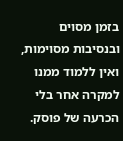בזמן מסוים ובנסיבות מסוימות, ואין ללמוד ממנו למקרה אחר בלי הכרעה של פוסק.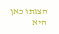הצגתו כאן היא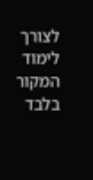לצורך לימוד המקור בלבד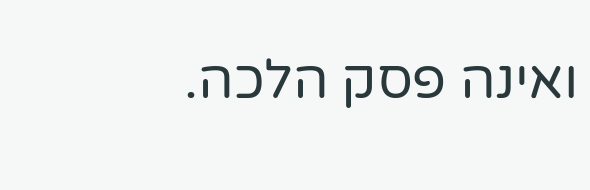ואינה פסק הלכה.